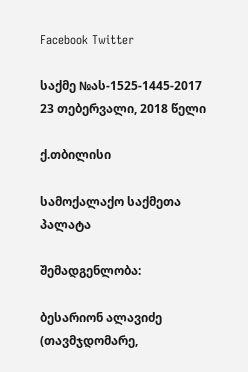Facebook Twitter

საქმე №ას-1525-1445-2017 23 თებერვალი, 2018 წელი

ქ.თბილისი

სამოქალაქო საქმეთა პალატა

შემადგენლობა:

ბესარიონ ალავიძე (თავმჯდომარე,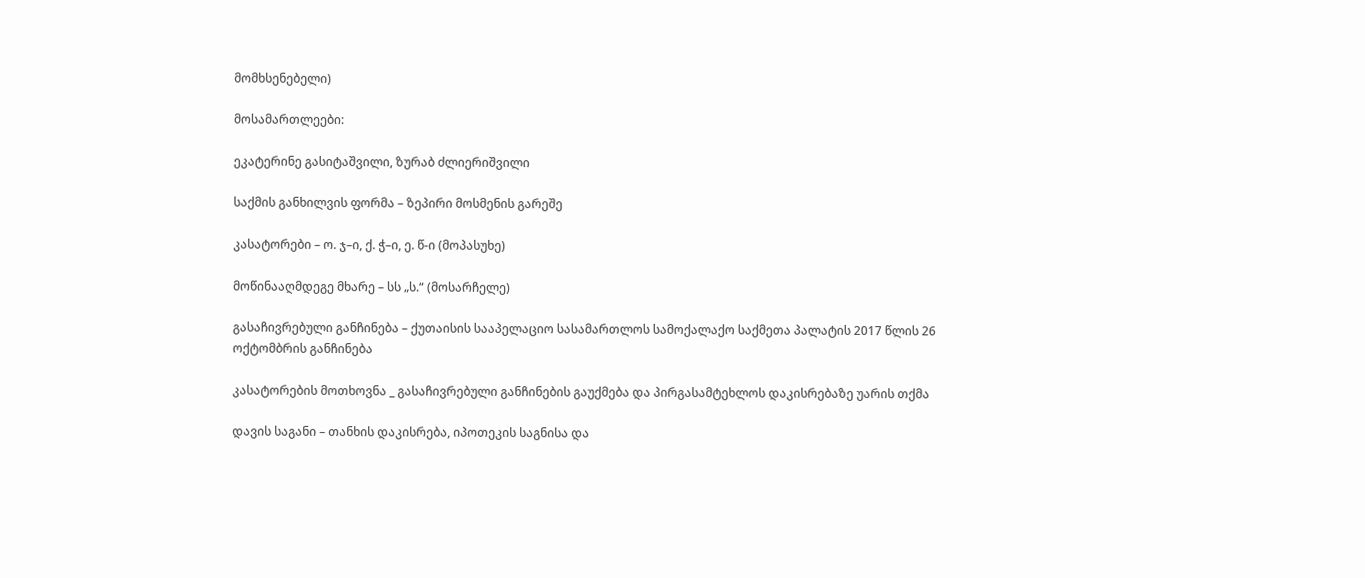მომხსენებელი)

მოსამართლეები:

ეკატერინე გასიტაშვილი, ზურაბ ძლიერიშვილი

საქმის განხილვის ფორმა – ზეპირი მოსმენის გარეშე

კასატორები – ო. ჯ–ი, ქ. ჭ–ი, ე. წ-ი (მოპასუხე)

მოწინააღმდეგე მხარე – სს „ს.“ (მოსარჩელე)

გასაჩივრებული განჩინება – ქუთაისის სააპელაციო სასამართლოს სამოქალაქო საქმეთა პალატის 2017 წლის 26 ოქტომბრის განჩინება

კასატორების მოთხოვნა _ გასაჩივრებული განჩინების გაუქმება და პირგასამტეხლოს დაკისრებაზე უარის თქმა

დავის საგანი – თანხის დაკისრება, იპოთეკის საგნისა და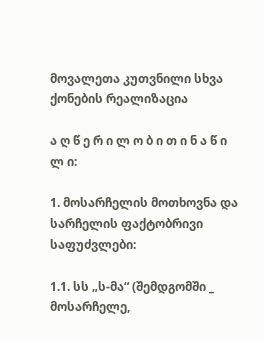მოვალეთა კუთვნილი სხვა ქონების რეალიზაცია

ა ღ წ ე რ ი ლ ო ბ ი თ ი ნ ა წ ი ლ ი:

1. მოსარჩელის მოთხოვნა და სარჩელის ფაქტობრივი საფუძვლები:

1.1. სს „ს-მა“ (შემდგომში _ მოსარჩელე,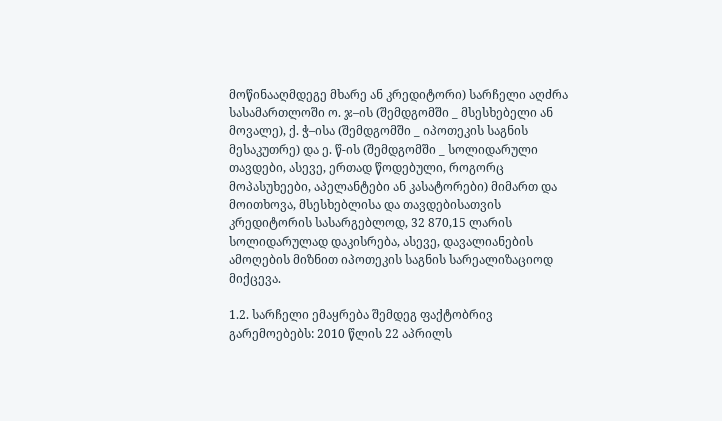მოწინააღმდეგე მხარე ან კრედიტორი) სარჩელი აღძრა სასამართლოში ო. ჯ–ის (შემდგომში _ მსესხებელი ან მოვალე), ქ. ჭ–ისა (შემდგომში _ იპოთეკის საგნის მესაკუთრე) და ე. წ-ის (შემდგომში _ სოლიდარული თავდები, ასევე, ერთად წოდებული, როგორც მოპასუხეები, აპელანტები ან კასატორები) მიმართ და მოითხოვა, მსესხებლისა და თავდებისათვის კრედიტორის სასარგებლოდ, 32 870,15 ლარის სოლიდარულად დაკისრება, ასევე, დავალიანების ამოღების მიზნით იპოთეკის საგნის სარეალიზაციოდ მიქცევა.

1.2. სარჩელი ემაყრება შემდეგ ფაქტობრივ გარემოებებს: 2010 წლის 22 აპრილს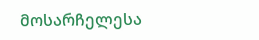მოსარჩელესა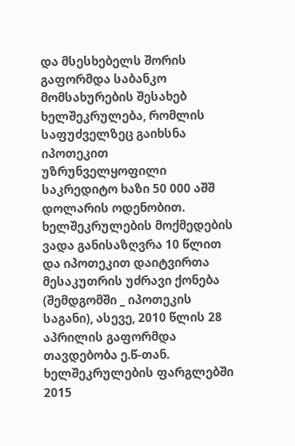და მსესხებელს შორის გაფორმდა საბანკო მომსახურების შესახებ ხელშეკრულება, რომლის საფუძველზეც გაიხსნა იპოთეკით უზრუნველყოფილი საკრედიტო ხაზი 50 000 აშშ დოლარის ოდენობით. ხელშეკრულების მოქმედების ვადა განისაზღვრა 10 წლით და იპოთეკით დაიტვირთა მესაკუთრის უძრავი ქონება (შემდგომში _ იპოთეკის საგანი), ასევე, 2010 წლის 28 აპრილის გაფორმდა თავდებობა ე.წ-თან. ხელშეკრულების ფარგლებში 2015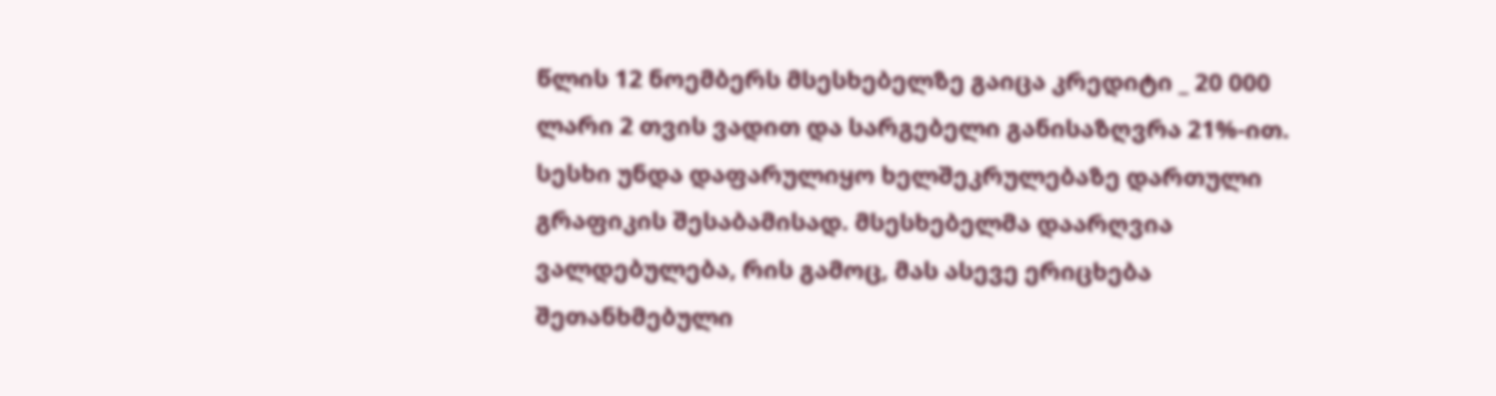წლის 12 ნოემბერს მსესხებელზე გაიცა კრედიტი _ 20 000 ლარი 2 თვის ვადით და სარგებელი განისაზღვრა 21%-ით. სესხი უნდა დაფარულიყო ხელშეკრულებაზე დართული გრაფიკის შესაბამისად. მსესხებელმა დაარღვია ვალდებულება, რის გამოც, მას ასევე ერიცხება შეთანხმებული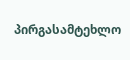პირგასამტეხლო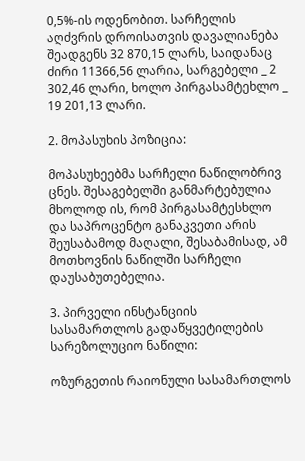0,5%-ის ოდენობით. სარჩელის აღძვრის დროისათვის დავალიანება შეადგენს 32 870,15 ლარს, საიდანაც ძირი 11366,56 ლარია, სარგებელი _ 2 302,46 ლარი, ხოლო პირგასამტეხლო _ 19 201,13 ლარი.

2. მოპასუხის პოზიცია:

მოპასუხეებმა სარჩელი ნაწილობრივ ცნეს. შესაგებელში განმარტებულია მხოლოდ ის, რომ პირგასამტესხლო და საპროცენტო განაკვეთი არის შეუსაბამოდ მაღალი, შესაბამისად, ამ მოთხოვნის ნაწილში სარჩელი დაუსაბუთებელია.

3. პირველი ინსტანციის სასამართლოს გადაწყვეტილების სარეზოლუციო ნაწილი:

ოზურგეთის რაიონული სასამართლოს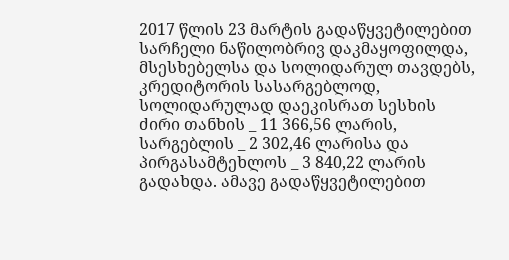2017 წლის 23 მარტის გადაწყვეტილებით სარჩელი ნაწილობრივ დაკმაყოფილდა, მსესხებელსა და სოლიდარულ თავდებს, კრედიტორის სასარგებლოდ, სოლიდარულად დაეკისრათ სესხის ძირი თანხის _ 11 366,56 ლარის, სარგებლის _ 2 302,46 ლარისა და პირგასამტეხლოს _ 3 840,22 ლარის გადახდა. ამავე გადაწყვეტილებით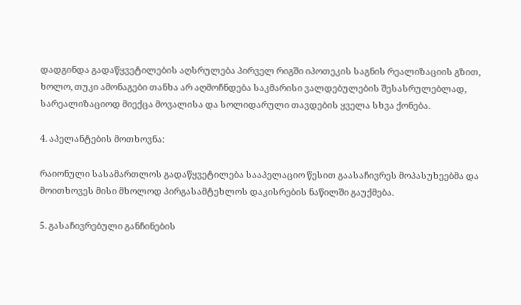დადგინდა გადაწყვეტილების აღსრულება პირველ რიგში იპოთეკის საგნის რეალიზაციის გზით, ხოლო, თუკი ამონაგები თანხა არ აღმოჩნდება საკმარისი ვალდებულების შესასრულებლად, სარეალიზაციოდ მიექცა მოვალისა და სოლიდარული თავდების ყველა სხვა ქონება.

4. აპელანტების მოთხოვნა:

რაიონული სასამართლოს გადაწყვეტილება სააპელაციო წესით გაასაჩივრეს მოპასუხეებმა და მოითხოვეს მისი მხოლოდ პირგასამტეხლოს დაკისრების ნაწილში გაუქმება.

5. გასაჩივრებული განჩინების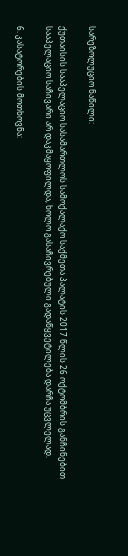სარეზოლუციო ნაწილი:

ქუთაისის სააპელაციო სასამართლოს სამოქალაქო საქმეთა პალატის 2017 წლის 26 ოქტომბრის განჩინებით სააპელაციო საჩივარი არ დაკმაყოფილდა, ხოლო გასაჩივრებული გადაწყვეტილება დარჩა უცვლელად.

6. კასატორების მოთხოვნა: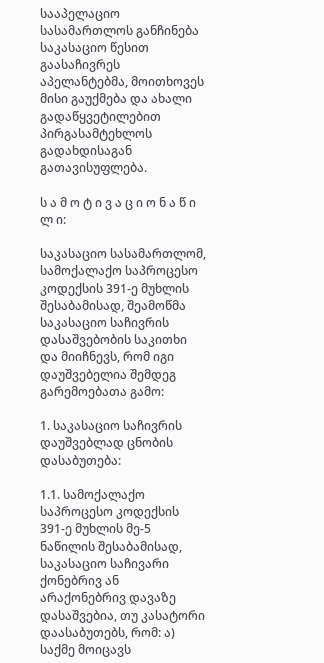სააპელაციო სასამართლოს განჩინება საკასაციო წესით გაასაჩივრეს აპელანტებმა, მოითხოვეს მისი გაუქმება და ახალი გადაწყვეტილებით პირგასამტეხლოს გადახდისაგან გათავისუფლება.

ს ა მ ო ტ ი ვ ა ც ი ო ნ ა წ ი ლ ი:

საკასაციო სასამართლომ, სამოქალაქო საპროცესო კოდექსის 391-ე მუხლის შესაბამისად, შეამოწმა საკასაციო საჩივრის დასაშვებობის საკითხი და მიიჩნევს, რომ იგი დაუშვებელია შემდეგ გარემოებათა გამო:

1. საკასაციო საჩივრის დაუშვებლად ცნობის დასაბუთება:

1.1. სამოქალაქო საპროცესო კოდექსის 391-ე მუხლის მე-5 ნაწილის შესაბამისად, საკასაციო საჩივარი ქონებრივ ან არაქონებრივ დავაზე დასაშვებია, თუ კასატორი დაასაბუთებს, რომ: ა) საქმე მოიცავს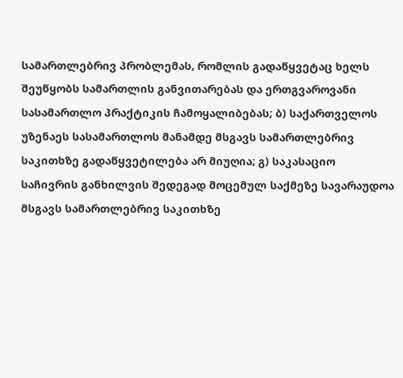სამართლებრივ პრობლემას, რომლის გადაწყვეტაც ხელს შეუწყობს სამართლის განვითარებას და ერთგვაროვანი სასამართლო პრაქტიკის ჩამოყალიბებას; ბ) საქართველოს უზენაეს სასამართლოს მანამდე მსგავს სამართლებრივ საკითხზე გადაწყვეტილება არ მიუღია; გ) საკასაციო საჩივრის განხილვის შედეგად მოცემულ საქმეზე სავარაუდოა მსგავს სამართლებრივ საკითხზე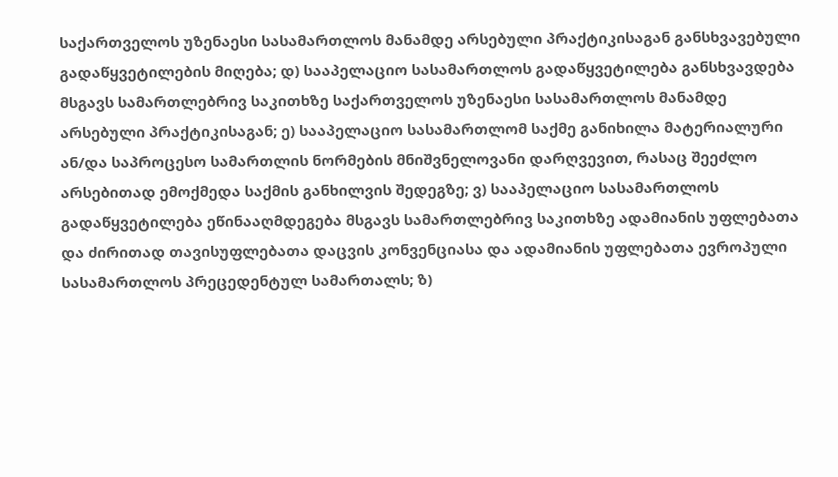საქართველოს უზენაესი სასამართლოს მანამდე არსებული პრაქტიკისაგან განსხვავებული გადაწყვეტილების მიღება; დ) სააპელაციო სასამართლოს გადაწყვეტილება განსხვავდება მსგავს სამართლებრივ საკითხზე საქართველოს უზენაესი სასამართლოს მანამდე არსებული პრაქტიკისაგან; ე) სააპელაციო სასამართლომ საქმე განიხილა მატერიალური ან/და საპროცესო სამართლის ნორმების მნიშვნელოვანი დარღვევით, რასაც შეეძლო არსებითად ემოქმედა საქმის განხილვის შედეგზე; ვ) სააპელაციო სასამართლოს გადაწყვეტილება ეწინააღმდეგება მსგავს სამართლებრივ საკითხზე ადამიანის უფლებათა და ძირითად თავისუფლებათა დაცვის კონვენციასა და ადამიანის უფლებათა ევროპული სასამართლოს პრეცედენტულ სამართალს; ზ)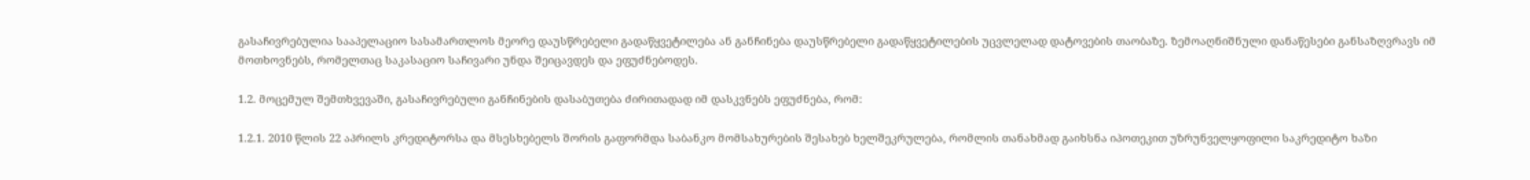გასაჩივრებულია სააპელაციო სასამართლოს მეორე დაუსწრებელი გადაწყვეტილება ან განჩინება დაუსწრებელი გადაწყვეტილების უცვლელად დატოვების თაობაზე. ზემოაღნიშნული დანაწესები განსაზღვრავს იმ მოთხოვნებს, რომელთაც საკასაციო საჩივარი უნდა შეიცავდეს და ეფუძნებოდეს.

1.2. მოცემულ შემთხვევაში, გასაჩივრებული განჩინების დასაბუთება ძირითადად იმ დასკვნებს ეფუძნება, რომ:

1.2.1. 2010 წლის 22 აპრილს კრედიტორსა და მსესხებელს შორის გაფორმდა საბანკო მომსახურების შესახებ ხელშეკრულება, რომლის თანახმად გაიხსნა იპოთეკით უზრუნველყოფილი საკრედიტო ხაზი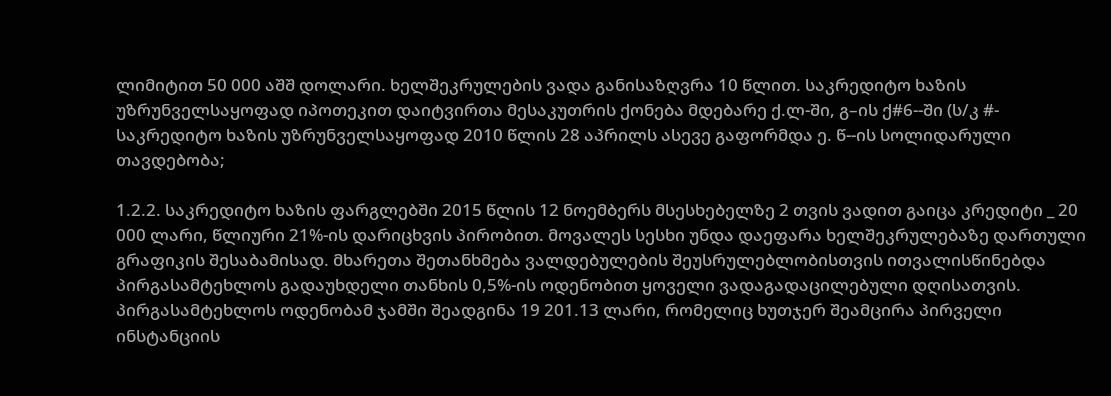ლიმიტით 50 000 აშშ დოლარი. ხელშეკრულების ვადა განისაზღვრა 10 წლით. საკრედიტო ხაზის უზრუნველსაყოფად იპოთეკით დაიტვირთა მესაკუთრის ქონება მდებარე ქ.ლ-ში, გ–ის ქ#6--ში (ს/კ #- საკრედიტო ხაზის უზრუნველსაყოფად 2010 წლის 28 აპრილს ასევე გაფორმდა ე. წ--ის სოლიდარული თავდებობა;

1.2.2. საკრედიტო ხაზის ფარგლებში 2015 წლის 12 ნოემბერს მსესხებელზე 2 თვის ვადით გაიცა კრედიტი _ 20 000 ლარი, წლიური 21%-ის დარიცხვის პირობით. მოვალეს სესხი უნდა დაეფარა ხელშეკრულებაზე დართული გრაფიკის შესაბამისად. მხარეთა შეთანხმება ვალდებულების შეუსრულებლობისთვის ითვალისწინებდა პირგასამტეხლოს გადაუხდელი თანხის 0,5%-ის ოდენობით ყოველი ვადაგადაცილებული დღისათვის. პირგასამტეხლოს ოდენობამ ჯამში შეადგინა 19 201.13 ლარი, რომელიც ხუთჯერ შეამცირა პირველი ინსტანციის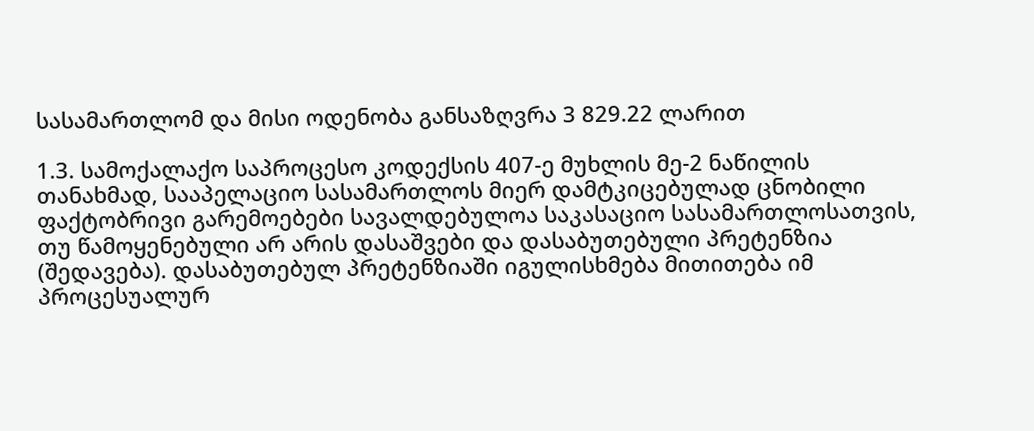სასამართლომ და მისი ოდენობა განსაზღვრა 3 829.22 ლარით

1.3. სამოქალაქო საპროცესო კოდექსის 407-ე მუხლის მე-2 ნაწილის თანახმად, სააპელაციო სასამართლოს მიერ დამტკიცებულად ცნობილი ფაქტობრივი გარემოებები სავალდებულოა საკასაციო სასამართლოსათვის, თუ წამოყენებული არ არის დასაშვები და დასაბუთებული პრეტენზია (შედავება). დასაბუთებულ პრეტენზიაში იგულისხმება მითითება იმ პროცესუალურ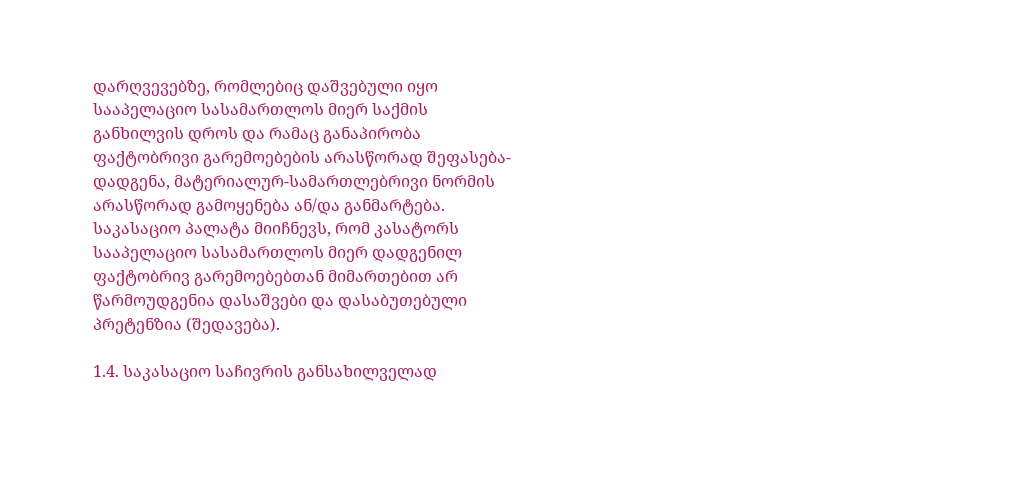დარღვევებზე, რომლებიც დაშვებული იყო სააპელაციო სასამართლოს მიერ საქმის განხილვის დროს და რამაც განაპირობა ფაქტობრივი გარემოებების არასწორად შეფასება-დადგენა, მატერიალურ-სამართლებრივი ნორმის არასწორად გამოყენება ან/და განმარტება. საკასაციო პალატა მიიჩნევს, რომ კასატორს სააპელაციო სასამართლოს მიერ დადგენილ ფაქტობრივ გარემოებებთან მიმართებით არ წარმოუდგენია დასაშვები და დასაბუთებული პრეტენზია (შედავება).

1.4. საკასაციო საჩივრის განსახილველად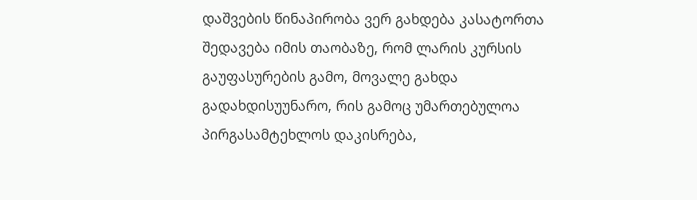დაშვების წინაპირობა ვერ გახდება კასატორთა შედავება იმის თაობაზე, რომ ლარის კურსის გაუფასურების გამო, მოვალე გახდა გადახდისუუნარო, რის გამოც უმართებულოა პირგასამტეხლოს დაკისრება,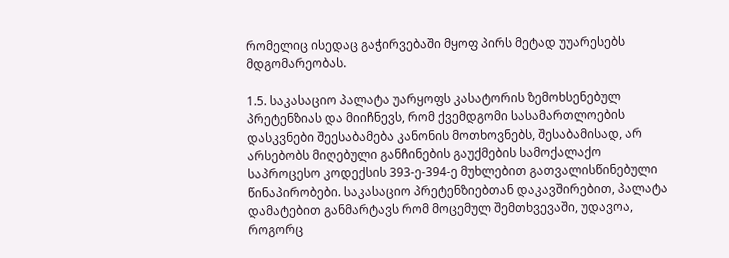რომელიც ისედაც გაჭირვებაში მყოფ პირს მეტად უუარესებს მდგომარეობას.

1.5. საკასაციო პალატა უარყოფს კასატორის ზემოხსენებულ პრეტენზიას და მიიჩნევს, რომ ქვემდგომი სასამართლოების დასკვნები შეესაბამება კანონის მოთხოვნებს, შესაბამისად, არ არსებობს მიღებული განჩინების გაუქმების სამოქალაქო საპროცესო კოდექსის 393-ე-394-ე მუხლებით გათვალისწინებული წინაპირობები. საკასაციო პრეტენზიებთან დაკავშირებით, პალატა დამატებით განმარტავს რომ მოცემულ შემთხვევაში, უდავოა, როგორც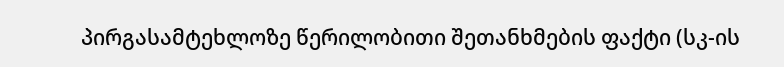პირგასამტეხლოზე წერილობითი შეთანხმების ფაქტი (სკ-ის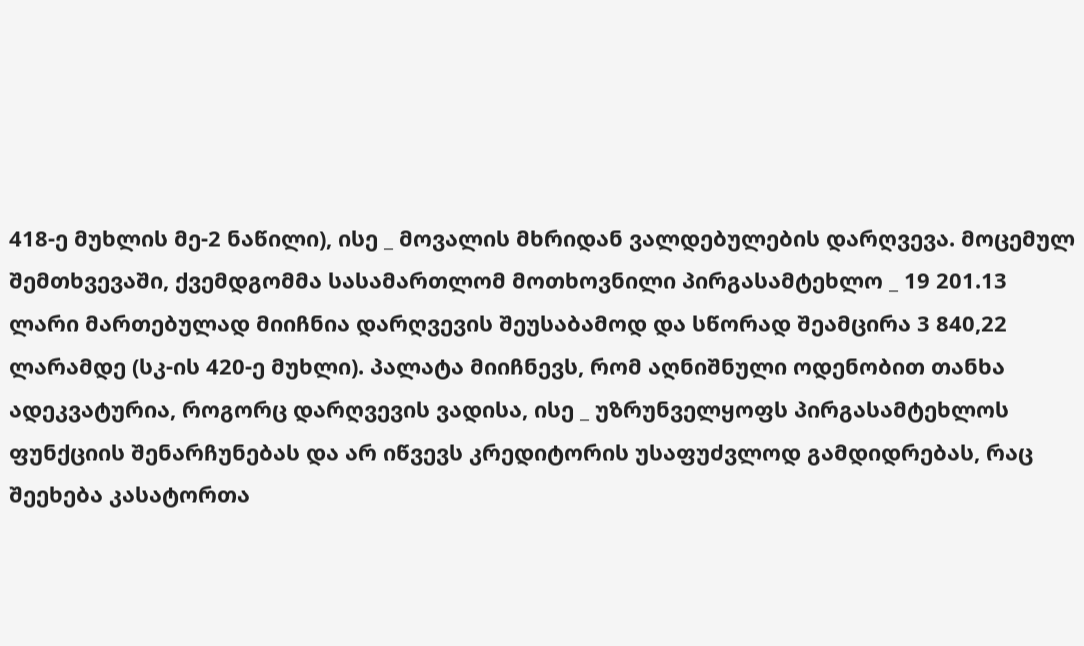418-ე მუხლის მე-2 ნაწილი), ისე _ მოვალის მხრიდან ვალდებულების დარღვევა. მოცემულ შემთხვევაში, ქვემდგომმა სასამართლომ მოთხოვნილი პირგასამტეხლო _ 19 201.13 ლარი მართებულად მიიჩნია დარღვევის შეუსაბამოდ და სწორად შეამცირა 3 840,22 ლარამდე (სკ-ის 420-ე მუხლი). პალატა მიიჩნევს, რომ აღნიშნული ოდენობით თანხა ადეკვატურია, როგორც დარღვევის ვადისა, ისე _ უზრუნველყოფს პირგასამტეხლოს ფუნქციის შენარჩუნებას და არ იწვევს კრედიტორის უსაფუძვლოდ გამდიდრებას, რაც შეეხება კასატორთა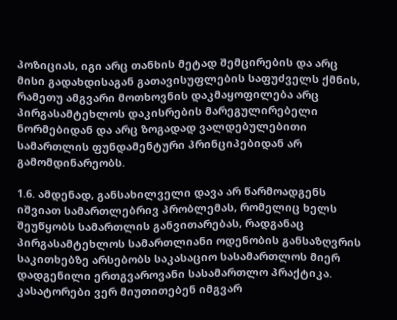პოზიციას, იგი არც თანხის მეტად შემცირების და არც მისი გადახდისაგან გათავისუფლების საფუძველს ქმნის, რამეთუ ამგვარი მოთხოვნის დაკმაყოფილება არც პირგასამტეხლოს დაკისრების მარეგულირებელი ნორმებიდან და არც ზოგადად ვალდებულებითი სამართლის ფუნდამენტური პრინციპებიდან არ გამომდინარეობს.

1.6. ამდენად, განსახილველი დავა არ წარმოადგენს იშვიათ სამართლებრივ პრობლემას, რომელიც ხელს შეუწყობს სამართლის განვითარებას, რადგანაც პირგასამტეხლოს სამართლიანი ოდენობის განსაზღვრის საკითხებზე არსებობს საკასაციო სასამართლოს მიერ დადგენილი ერთგვაროვანი სასამართლო პრაქტიკა. კასატორები ვერ მიუთითებენ იმგვარ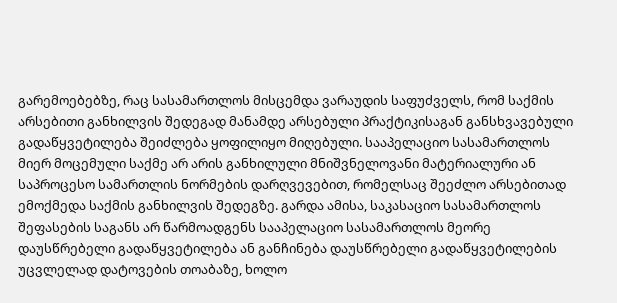გარემოებებზე, რაც სასამართლოს მისცემდა ვარაუდის საფუძველს, რომ საქმის არსებითი განხილვის შედეგად მანამდე არსებული პრაქტიკისაგან განსხვავებული გადაწყვეტილება შეიძლება ყოფილიყო მიღებული. სააპელაციო სასამართლოს მიერ მოცემული საქმე არ არის განხილული მნიშვნელოვანი მატერიალური ან საპროცესო სამართლის ნორმების დარღვევებით, რომელსაც შეეძლო არსებითად ემოქმედა საქმის განხილვის შედეგზე. გარდა ამისა, საკასაციო სასამართლოს შეფასების საგანს არ წარმოადგენს სააპელაციო სასამართლოს მეორე დაუსწრებელი გადაწყვეტილება ან განჩინება დაუსწრებელი გადაწყვეტილების უცვლელად დატოვების თოაბაზე, ხოლო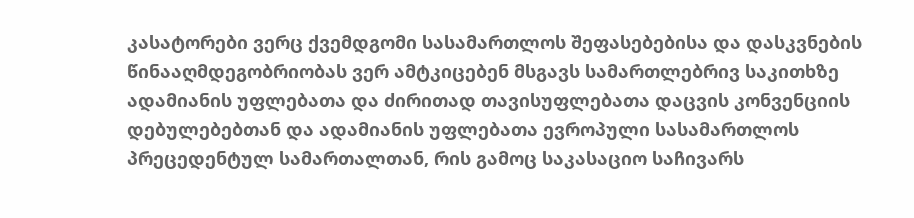კასატორები ვერც ქვემდგომი სასამართლოს შეფასებებისა და დასკვნების წინააღმდეგობრიობას ვერ ამტკიცებენ მსგავს სამართლებრივ საკითხზე ადამიანის უფლებათა და ძირითად თავისუფლებათა დაცვის კონვენციის დებულებებთან და ადამიანის უფლებათა ევროპული სასამართლოს პრეცედენტულ სამართალთან, რის გამოც საკასაციო საჩივარს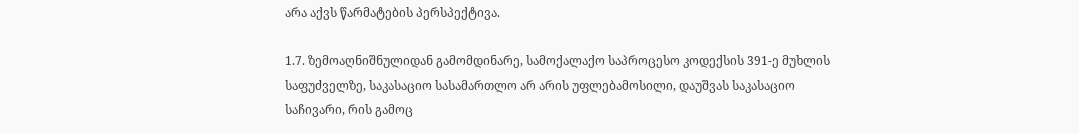არა აქვს წარმატების პერსპექტივა.

1.7. ზემოაღნიშნულიდან გამომდინარე, სამოქალაქო საპროცესო კოდექსის 391-ე მუხლის საფუძველზე, საკასაციო სასამართლო არ არის უფლებამოსილი, დაუშვას საკასაციო საჩივარი, რის გამოც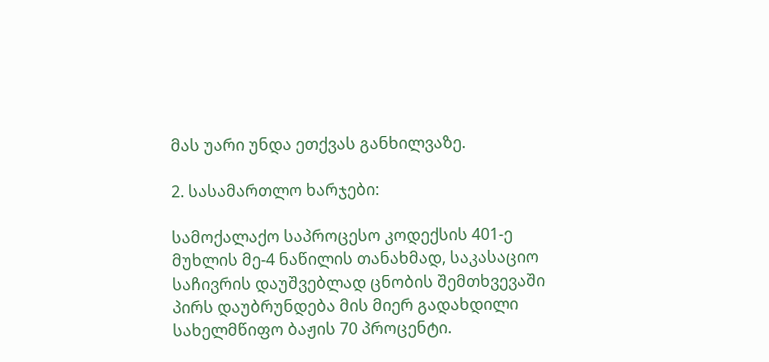მას უარი უნდა ეთქვას განხილვაზე.

2. სასამართლო ხარჯები:

სამოქალაქო საპროცესო კოდექსის 401-ე მუხლის მე-4 ნაწილის თანახმად, საკასაციო საჩივრის დაუშვებლად ცნობის შემთხვევაში პირს დაუბრუნდება მის მიერ გადახდილი სახელმწიფო ბაჟის 70 პროცენტი.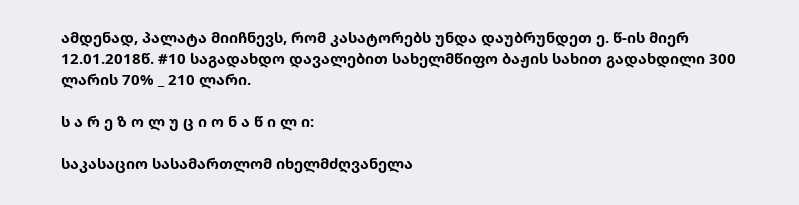ამდენად, პალატა მიიჩნევს, რომ კასატორებს უნდა დაუბრუნდეთ ე. წ-ის მიერ 12.01.2018წ. #10 საგადახდო დავალებით სახელმწიფო ბაჟის სახით გადახდილი 300 ლარის 70% _ 210 ლარი.

ს ა რ ე ზ ო ლ უ ც ი ო ნ ა წ ი ლ ი:

საკასაციო სასამართლომ იხელმძღვანელა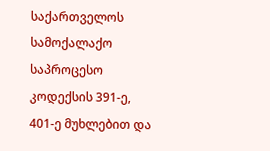საქართველოს სამოქალაქო საპროცესო კოდექსის 391-ე, 401-ე მუხლებით და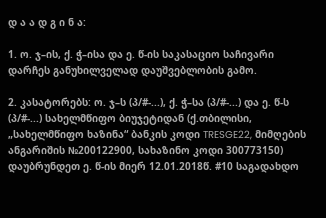დ ა ა დ გ ი ნ ა:

1. ო. ჯ–ის, ქ. ჭ–ისა და ე. წ-ის საკასაციო საჩივარი დარჩეს განუხილველად დაუშვებლობის გამო.

2. კასატორებს: ო. ჯ–ს (პ/#-...), ქ. ჭ–სა (პ/#-...) და ე. წ-ს (პ/#-...) სახელმწიფო ბიუჯეტიდან (ქ.თბილისი, „სახელმწიფო ხაზინა“ ბანკის კოდი TRESGE22, მიმღების ანგარიშის №200122900, სახაზინო კოდი 300773150) დაუბრუნდეთ ე. წ-ის მიერ 12.01.2018წ. #10 საგადახდო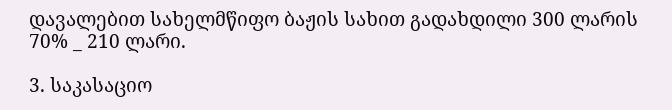დავალებით სახელმწიფო ბაჟის სახით გადახდილი 300 ლარის 70% _ 210 ლარი.

3. საკასაციო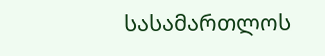სასამართლოს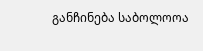განჩინება საბოლოოა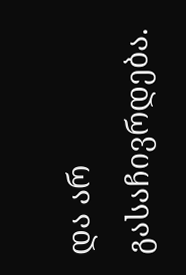და არ გასაჩივრდება.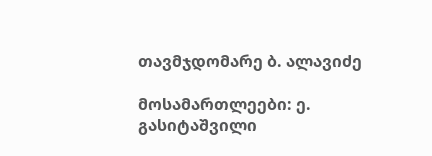თავმჯდომარე ბ. ალავიძე

მოსამართლეები: ე. გასიტაშვილი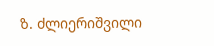ზ. ძლიერიშვილი